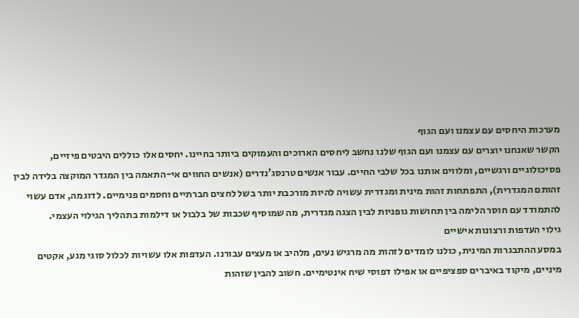מערכות היחסים עם עצמנו ועם הגוף
הקשר שאנחנו יוצרים עם עצמנו ועם הגוף שלנו נחשב ליחסים הארוכים והעמוקים ביותר בחיינו. יחסים אלו כוללים היבטים פיזיים, פסיכולוגיים ורגשיים, ומלווים אותנו בכל שלבי החיים. עבור אנשים טרנסג’נדרים (אנשים החווים אי-התאמה בין המגדר המוקצה בלידה לבין זהותם המגדרית), התפתחות זהות מינית ומגדרית עשויה להיות מורכבת יותר בשל לחצים חברתיים וחסמים פנימיים. לדוגמה, אדם עשוי להתמודד עם חוסר הלימה בין תחושות גופניות לבין הצגה מגדרית, מה שמוסיף שכבות של בלבול או דילמות בתהליך הגילוי העצמי.
גילוי העדפות ורצונות אישיים
במסע ההתבגרות המינית, כולנו לומדים לזהות מה מרגיש נעים, מלהיב או מעצים עבורנו. העדפות אלו עשויות לכלול סוגי מגע, אקטים מיניים, מיקוד באיברים ספציפיים או אפילו דפוסי שיח אינטימיים. חשוב להבין שזהות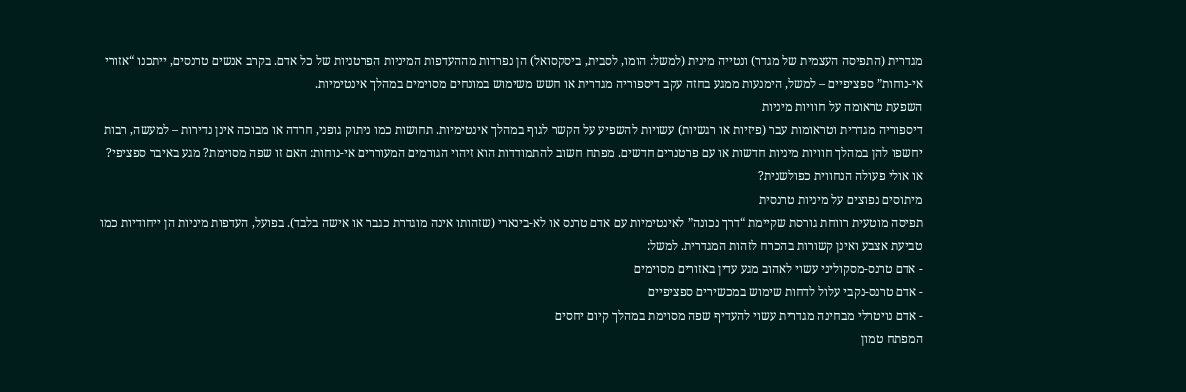מגדרית (התפיסה העצמית של מגדר) ונטייה מינית (למשל: הומו, לסבית, ביסקסואל) הן נפרדות מההעדפות המיניות הפרטניות של כל אדם. בקרב אנשים טרנסים, ייתכנו “אזורי אי-נוחות” ספציפיים – למשל, הימנעות ממגע בחזה עקב דיספוריה מגדרית או חשש משימוש במונחים מסוימים במהלך אינטימיות.
השפעת טראומה על חוויות מיניות
דיספוריה מגדרית וטראומות עבר (פיזיות או רגשיות) עשויות להשפיע על הקשר לגוף במהלך אינטימיות. תחושות כמו ניתוק גופני, חרדה או מבוכה אינן נדירות – למעשה, רבות יחשפו להן במהלך חוויות מיניות חדשות או עם פרטנרים חדשים. מפתח חשוב להתמודדות הוא זיהוי הגורמים המעוררים אי-נוחות: האם זו שפה מסוימת? מגע באיבר ספציפי? או אולי פעולה הנחווית כפולשנית?
מיתוסים נפוצים על מיניות טרנסית
תפיסה מוטעית רווחת גורסת שקיימת “דרך נכונה” לאינטימיות עם אדם טרנס או לא-בינארי (שזהותו אינה מוגדרת כגבר או אישה בלבד). בפועל, העדפות מיניות הן ייחודיות כמו טביעת אצבע ואינן קשורות בהכרח לזהות המגדרית. למשל:
- אדם טרנס-מסקוליני עשוי לאהוב מגע עדין באזורים מסוימים
- אדם טרנס-נקבי עלול לדחות שימוש במכשירים ספציפיים
- אדם נויטרלי מבחינה מגדרית עשוי להעדיף שפה מסוימת במהלך קיום יחסים
המפתח טמון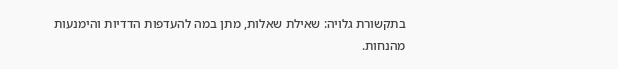בתקשורת גלויה: שאילת שאלות, מתן במה להעדפות הדדיות והימנעות מהנחות.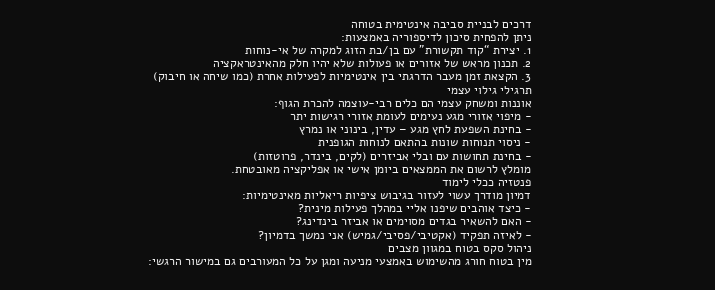דרכים לבניית סביבה אינטימית בטוחה
ניתן להפחית סיכון לדיספוריה באמצעות:
1. יצירת “קוד תקשורת” עם בן/בת הזוג למקרה של אי-נוחות
2. תכנון מראש של אזורים או פעולות שלא יהיו חלק מהאינטראקציה
3. הקצאת זמן מעבר הדרגתי בין אינטימיות לפעילות אחרת (כמו שיחה או חיבוק)
תרגילי גילוי עצמי
אוננות ומשחק עצמי הם כלים רבי-עוצמה להכרת הגוף:
- מיפוי אזורי מגע נעימים לעומת אזורי רגישות יתר
- בחינת השפעת לחץ מגע – עדין, בינוני או נמרץ
- ניסוי תנוחות שונות בהתאם לנוחות הגופנית
- בחינת תחושות עם ובלי אביזרים (לקים, בינדר, פרוטזות)
מומלץ לרשום את הממצאים ביומן אישי או אפליקציה מאובטחת.
פנטזיה ככלי לימוד
דמיון מודרך עשוי לעזור בגיבוש ציפיות ריאליות מאינטימיות:
- כיצד אוהבים שיפנו אליי במהלך פעילות מינית?
- האם להשאיר בגדים מסוימים או אביזר בינדינג?
- לאיזה תפקיד (אקטיבי/פסיבי/גמיש) אני נמשך בדמיון?
ניהול סקס בטוח במגוון מצבים
מין בטוח חורג מהשימוש באמצעי מניעה ומגן על כל המעורבים גם במישור הרגשי: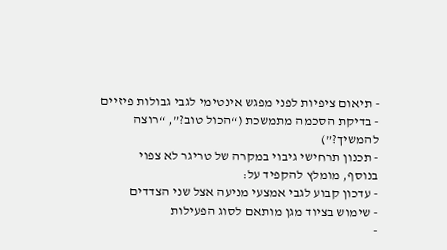- תיאום ציפיות לפני מפגש אינטימי לגבי גבולות פיזיים
- בדיקת הסכמה מתמשכת (“הכול טוב?”, “רוצה להמשיך?”)
- תכנון תרחישי גיבוי במקרה של טריגר לא צפוי
בנוסף, מומלץ להקפיד על:
- עדכון קבוע לגבי אמצעי מניעה אצל שני הצדדים
- שימוש בציוד מגן מותאם לסוג הפעילות
-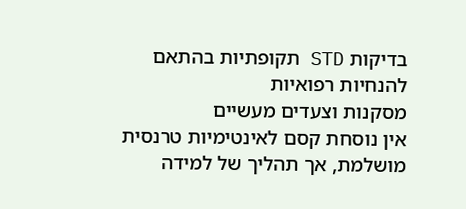בדיקות STD תקופתיות בהתאם להנחיות רפואיות
מסקנות וצעדים מעשיים
אין נוסחת קסם לאינטימיות טרנסית מושלמת, אך תהליך של למידה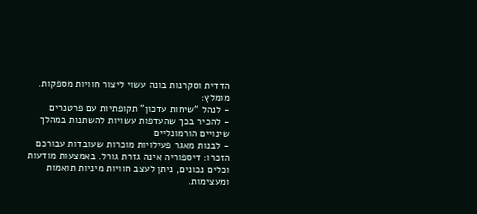הדדית וסקרנות בונה עשוי ליצור חוויות מספקות. מומלץ:
- לנהל “שיחות עדכון” תקופתיות עם פרטנרים
- להכיר בכך שהעדפות עשויות להשתנות במהלך שינויים הורמונליים
- לבנות מאגר פעילויות מוכרות שעובדות עבורכם
הזכרו: דיספוריה אינה גזרת גורל. באמצעות מודעות וכלים נכונים, ניתן לעצב חוויות מיניות תואמות ומעצימות.